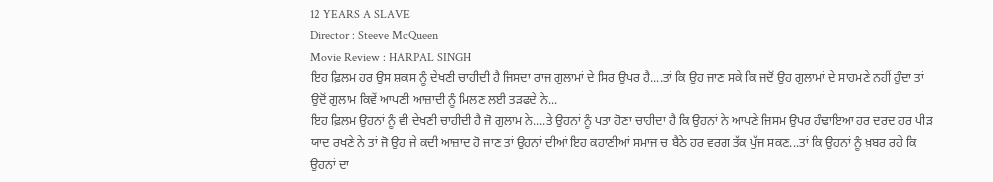12 YEARS A SLAVE
Director : Steeve McQueen
Movie Review : HARPAL SINGH
ਇਹ ਫ਼ਿਲਮ ਹਰ ਉਸ ਸ਼ਕਸ ਨੂੰ ਦੇਖਣੀ ਚਾਹੀਦੀ ਹੈ ਜਿਸਦਾ ਰਾਜ ਗੁਲਾਮਾਂ ਦੇ ਸਿਰ ਉਪਰ ਹੈ....ਤਾਂ ਕਿ ਉਹ ਜਾਣ ਸਕੇ ਕਿ ਜਦੋਂ ਉਹ ਗੁਲਾਮਾਂ ਦੇ ਸਾਹਮਣੇ ਨਹੀਂ ਹੁੰਦਾ ਤਾਂ ਉਦੋਂ ਗੁਲਾਮ ਕਿਵੇਂ ਆਪਣੀ ਆਜ਼ਾਦੀ ਨੂੰ ਮਿਲਣ ਲਈ ਤੜਫਦੇ ਨੇ...
ਇਹ ਫ਼ਿਲਮ ਉਹਨਾਂ ਨੂੰ ਵੀ ਦੇਖਣੀ ਚਾਹੀਦੀ ਹੈ ਜੋ ਗੁਲਾਮ ਨੇ....ਤੇ ਉਹਨਾਂ ਨੂੰ ਪਤਾ ਹੋਣਾ ਚਾਹੀਦਾ ਹੈ ਕਿ ਉਹਨਾਂ ਨੇ ਆਪਣੇ ਜਿਸਮ ਉਪਰ ਹੰਢਾਇਆ ਹਰ ਦਰਦ ਹਰ ਪੀੜ ਯਾਦ ਰਖਣੇ ਨੇ ਤਾਂ ਜੋ ਉਹ ਜੇ ਕਦੀ ਆਜ਼ਾਦ ਹੋ ਜਾਣ ਤਾਂ ਉਹਨਾਂ ਦੀਆਂ ਇਹ ਕਹਾਣੀਆਂ ਸਮਾਜ ਚ ਬੈਠੇ ਹਰ ਵਰਗ ਤੱਕ ਪੁੱਜ ਸਕਣ...ਤਾਂ ਕਿ ਉਹਨਾਂ ਨੂੰ ਖ਼ਬਰ ਰਹੇ ਕਿ ਉਹਨਾਂ ਦਾ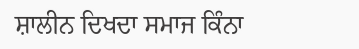ਸ਼ਾਲੀਨ ਦਿਖਦਾ ਸਮਾਜ ਕਿੰਨਾ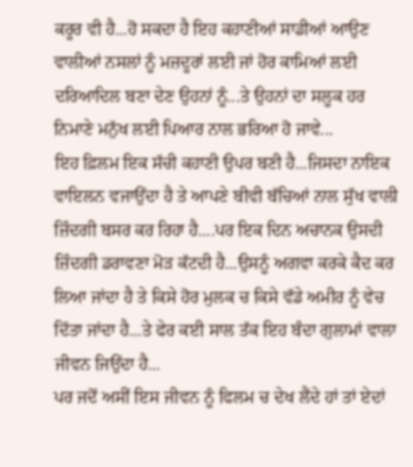ਕਰੂਰ ਵੀ ਹੈ...ਹੋ ਸਕਦਾ ਹੈ ਇਹ ਕਹਾਣੀਆਂ ਸਾਡੀਆਂ ਆਉਣ ਵਾਲੀਆਂ ਨਸਲਾਂ ਨੂੰ ਮਜ਼ਦੂਰਾਂ ਲਈ ਜਾਂ ਹੋਰ ਕਾਮਿਆਂ ਲਈ ਦਰਿਆਦਿਲ ਬਣਾ ਦੇਣ ਉਹਨਾਂ ਨੂੰ...ਤੇ ਉਹਨਾਂ ਦਾ ਸਲੂਕ ਹਰ ਨਿਮਾਣੇ ਮਨੁੱਖ ਲਈ ਪਿਆਰ ਨਾਲ ਭਰਿਆ ਹੋ ਜਾਵੇ...
ਇਹ ਫ਼ਿਲਮ ਇਕ ਸੱਚੀ ਕਹਾਣੀ ਉਪਰ ਬਣੀ ਹੈ...ਜਿਸਦਾ ਨਾਇਕ ਵਾਇਲਨ ਵਜਾਉਂਦਾ ਹੈ ਤੇ ਆਪਣੇ ਬੀਵੀ ਬੱਚਿਆਂ ਨਾਲ ਸੁੱਖ ਵਾਲੀ ਜ਼ਿੰਦਗੀ ਬਸਰ ਕਰ ਰਿਹਾ ਹੈ....ਪਰ ਇਕ ਦਿਨ ਅਚਾਨਕ ਉਸਦੀ ਜ਼ਿੰਦਗੀ ਡਰਾਵਣਾ ਮੋੜ ਕੱਟਦੀ ਹੈ...ਉਸਨੂੰ ਅਗਵਾ ਕਰਕੇ ਕੈਦ ਕਰ ਲਿਆ ਜਾਂਦਾ ਹੈ ਤੇ ਕਿਸੇ ਹੋਰ ਮੁਲਕ ਚ ਕਿਸੇ ਵੱਡੇ ਅਮੀਰ ਨੂੰ ਵੇਚ ਦਿੱਤਾ ਜਾਂਦਾ ਹੈ...ਤੇ ਫੇਰ ਕਈ ਸਾਲ ਤੱਕ ਇਹ ਬੰਦਾ ਗੁਲਾਮਾਂ ਵਾਲਾ ਜੀਵਨ ਜਿਉਂਦਾ ਹੈ...
ਪਰ ਜਦੋਂ ਅਸੀਂ ਇਸ ਜੀਵਨ ਨੂੰ ਫਿਲਮ ਚ ਦੇਖ ਲੈਂਦੇ ਹਾਂ ਤਾਂ ਏਦਾਂ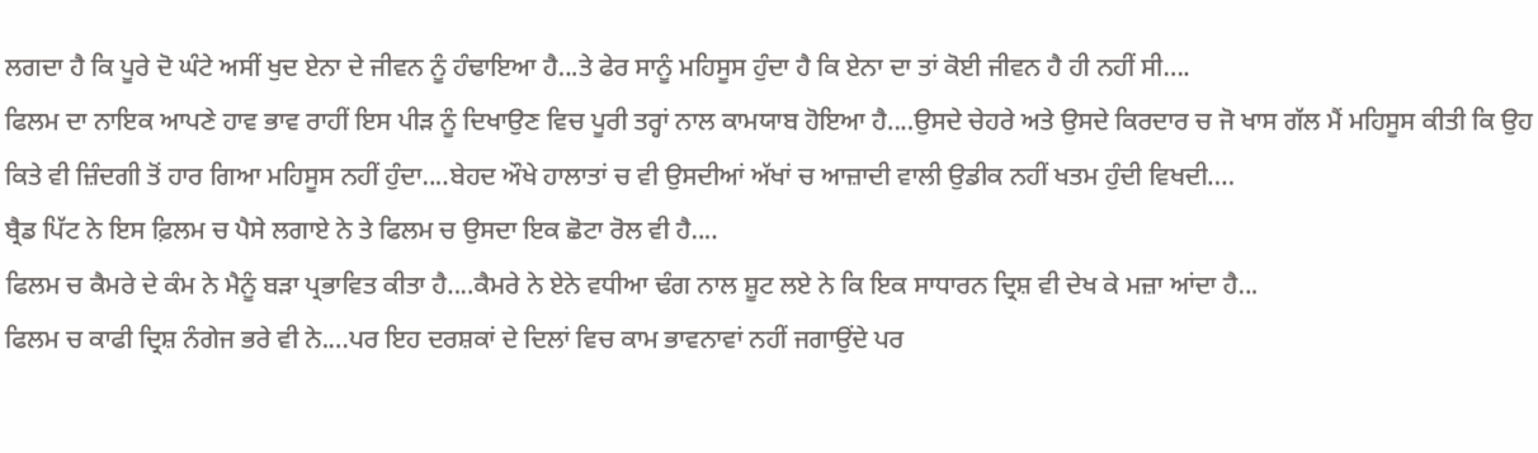ਲਗਦਾ ਹੈ ਕਿ ਪੂਰੇ ਦੋ ਘੰਟੇ ਅਸੀਂ ਖੁਦ ਏਨਾ ਦੇ ਜੀਵਨ ਨੂੰ ਹੰਢਾਇਆ ਹੈ...ਤੇ ਫੇਰ ਸਾਨੂੰ ਮਹਿਸੂਸ ਹੁੰਦਾ ਹੈ ਕਿ ਏਨਾ ਦਾ ਤਾਂ ਕੋਈ ਜੀਵਨ ਹੈ ਹੀ ਨਹੀਂ ਸੀ....
ਫਿਲਮ ਦਾ ਨਾਇਕ ਆਪਣੇ ਹਾਵ ਭਾਵ ਰਾਹੀਂ ਇਸ ਪੀੜ ਨੂੰ ਦਿਖਾਉਣ ਵਿਚ ਪੂਰੀ ਤਰ੍ਹਾਂ ਨਾਲ ਕਾਮਯਾਬ ਹੋਇਆ ਹੈ....ਉਸਦੇ ਚੇਹਰੇ ਅਤੇ ਉਸਦੇ ਕਿਰਦਾਰ ਚ ਜੋ ਖਾਸ ਗੱਲ ਮੈਂ ਮਹਿਸੂਸ ਕੀਤੀ ਕਿ ਉਹ ਕਿਤੇ ਵੀ ਜ਼ਿੰਦਗੀ ਤੋਂ ਹਾਰ ਗਿਆ ਮਹਿਸੂਸ ਨਹੀਂ ਹੁੰਦਾ....ਬੇਹਦ ਔਖੇ ਹਾਲਾਤਾਂ ਚ ਵੀ ਉਸਦੀਆਂ ਅੱਖਾਂ ਚ ਆਜ਼ਾਦੀ ਵਾਲੀ ਉਡੀਕ ਨਹੀਂ ਖਤਮ ਹੁੰਦੀ ਵਿਖਦੀ....
ਬ੍ਰੈਡ ਪਿੱਟ ਨੇ ਇਸ ਫ਼ਿਲਮ ਚ ਪੈਸੇ ਲਗਾਏ ਨੇ ਤੇ ਫਿਲਮ ਚ ਉਸਦਾ ਇਕ ਛੋਟਾ ਰੋਲ ਵੀ ਹੈ....
ਫਿਲਮ ਚ ਕੈਮਰੇ ਦੇ ਕੰਮ ਨੇ ਮੈਨੂੰ ਬੜਾ ਪ੍ਰਭਾਵਿਤ ਕੀਤਾ ਹੈ....ਕੈਮਰੇ ਨੇ ਏਨੇ ਵਧੀਆ ਢੰਗ ਨਾਲ ਸ਼ੂਟ ਲਏ ਨੇ ਕਿ ਇਕ ਸਾਧਾਰਨ ਦ੍ਰਿਸ਼ ਵੀ ਦੇਖ ਕੇ ਮਜ਼ਾ ਆਂਦਾ ਹੈ...
ਫਿਲਮ ਚ ਕਾਫੀ ਦ੍ਰਿਸ਼ ਨੰਗੇਜ ਭਰੇ ਵੀ ਨੇ....ਪਰ ਇਹ ਦਰਸ਼ਕਾਂ ਦੇ ਦਿਲਾਂ ਵਿਚ ਕਾਮ ਭਾਵਨਾਵਾਂ ਨਹੀਂ ਜਗਾਉਂਦੇ ਪਰ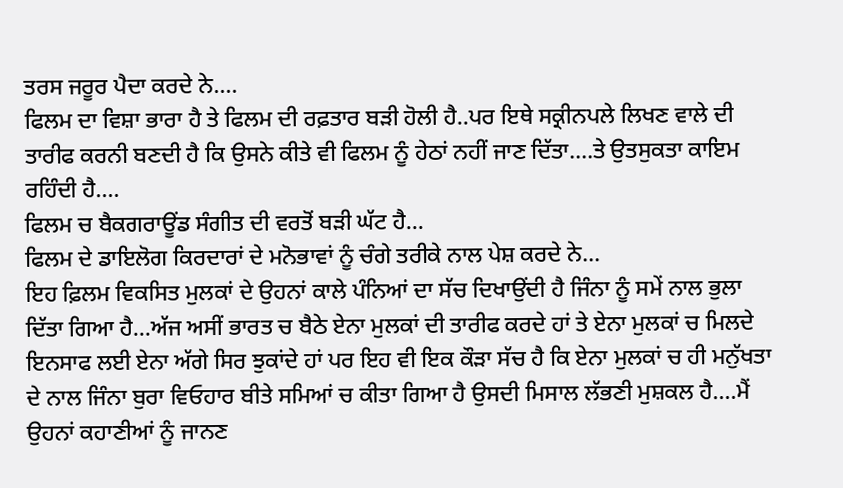ਤਰਸ ਜਰੂਰ ਪੈਦਾ ਕਰਦੇ ਨੇ....
ਫਿਲਮ ਦਾ ਵਿਸ਼ਾ ਭਾਰਾ ਹੈ ਤੇ ਫਿਲਮ ਦੀ ਰਫ਼ਤਾਰ ਬੜੀ ਹੋਲੀ ਹੈ..ਪਰ ਇਥੇ ਸਕ੍ਰੀਨਪਲੇ ਲਿਖਣ ਵਾਲੇ ਦੀ ਤਾਰੀਫ ਕਰਨੀ ਬਣਦੀ ਹੈ ਕਿ ਉਸਨੇ ਕੀਤੇ ਵੀ ਫਿਲਮ ਨੂੰ ਹੇਠਾਂ ਨਹੀਂ ਜਾਣ ਦਿੱਤਾ....ਤੇ ਉਤਸੁਕਤਾ ਕਾਇਮ ਰਹਿੰਦੀ ਹੈ....
ਫਿਲਮ ਚ ਬੈਕਗਰਾਊਂਡ ਸੰਗੀਤ ਦੀ ਵਰਤੋਂ ਬੜੀ ਘੱਟ ਹੈ...
ਫਿਲਮ ਦੇ ਡਾਇਲੋਗ ਕਿਰਦਾਰਾਂ ਦੇ ਮਨੋਭਾਵਾਂ ਨੂੰ ਚੰਗੇ ਤਰੀਕੇ ਨਾਲ ਪੇਸ਼ ਕਰਦੇ ਨੇ...
ਇਹ ਫ਼ਿਲਮ ਵਿਕਸਿਤ ਮੁਲਕਾਂ ਦੇ ਉਹਨਾਂ ਕਾਲੇ ਪੰਨਿਆਂ ਦਾ ਸੱਚ ਦਿਖਾਉਂਦੀ ਹੈ ਜਿੰਨਾ ਨੂੰ ਸਮੇਂ ਨਾਲ ਭੁਲਾ ਦਿੱਤਾ ਗਿਆ ਹੈ...ਅੱਜ ਅਸੀਂ ਭਾਰਤ ਚ ਬੈਠੇ ਏਨਾ ਮੁਲਕਾਂ ਦੀ ਤਾਰੀਫ ਕਰਦੇ ਹਾਂ ਤੇ ਏਨਾ ਮੁਲਕਾਂ ਚ ਮਿਲਦੇ ਇਨਸਾਫ ਲਈ ਏਨਾ ਅੱਗੇ ਸਿਰ ਝੁਕਾਂਦੇ ਹਾਂ ਪਰ ਇਹ ਵੀ ਇਕ ਕੌੜਾ ਸੱਚ ਹੈ ਕਿ ਏਨਾ ਮੁਲਕਾਂ ਚ ਹੀ ਮਨੁੱਖਤਾ ਦੇ ਨਾਲ ਜਿੰਨਾ ਬੁਰਾ ਵਿਓਹਾਰ ਬੀਤੇ ਸਮਿਆਂ ਚ ਕੀਤਾ ਗਿਆ ਹੈ ਉਸਦੀ ਮਿਸਾਲ ਲੱਭਣੀ ਮੁਸ਼ਕਲ ਹੈ....ਮੈਂ ਉਹਨਾਂ ਕਹਾਣੀਆਂ ਨੂੰ ਜਾਨਣ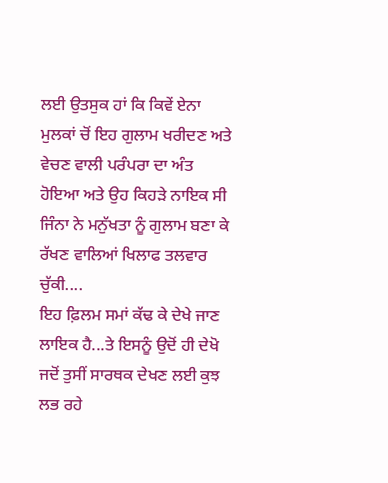ਲਈ ਉਤਸੁਕ ਹਾਂ ਕਿ ਕਿਵੇਂ ਏਨਾ ਮੁਲਕਾਂ ਚੋਂ ਇਹ ਗੁਲਾਮ ਖਰੀਦਣ ਅਤੇ ਵੇਚਣ ਵਾਲੀ ਪਰੰਪਰਾ ਦਾ ਅੰਤ ਹੋਇਆ ਅਤੇ ਉਹ ਕਿਹੜੇ ਨਾਇਕ ਸੀ ਜਿੰਨਾ ਨੇ ਮਨੁੱਖਤਾ ਨੂੰ ਗੁਲਾਮ ਬਣਾ ਕੇ ਰੱਖਣ ਵਾਲਿਆਂ ਖਿਲਾਫ ਤਲਵਾਰ ਚੁੱਕੀ....
ਇਹ ਫ਼ਿਲਮ ਸਮਾਂ ਕੱਢ ਕੇ ਦੇਖੇ ਜਾਣ ਲਾਇਕ ਹੈ...ਤੇ ਇਸਨੂੰ ਉਦੋਂ ਹੀ ਦੇਖੋ ਜਦੋਂ ਤੁਸੀਂ ਸਾਰਥਕ ਦੇਖਣ ਲਈ ਕੁਝ ਲਭ ਰਹੇ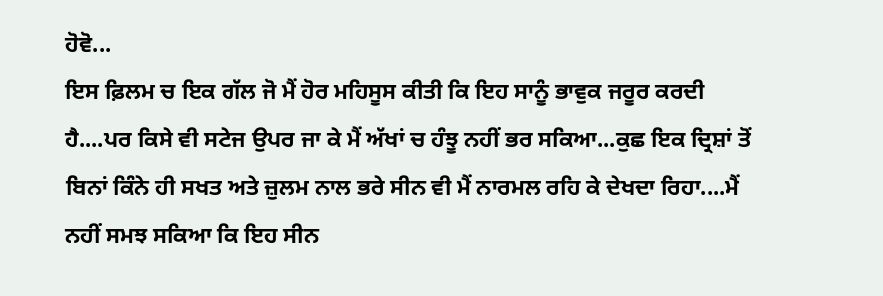ਹੋਵੋ...
ਇਸ ਫ਼ਿਲਮ ਚ ਇਕ ਗੱਲ ਜੋ ਮੈਂ ਹੋਰ ਮਹਿਸੂਸ ਕੀਤੀ ਕਿ ਇਹ ਸਾਨੂੰ ਭਾਵੁਕ ਜਰੂਰ ਕਰਦੀ ਹੈ....ਪਰ ਕਿਸੇ ਵੀ ਸਟੇਜ ਉਪਰ ਜਾ ਕੇ ਮੈਂ ਅੱਖਾਂ ਚ ਹੰਝੂ ਨਹੀਂ ਭਰ ਸਕਿਆ...ਕੁਛ ਇਕ ਦ੍ਰਿਸ਼ਾਂ ਤੋਂ ਬਿਨਾਂ ਕਿੰਨੇ ਹੀ ਸਖਤ ਅਤੇ ਜ਼ੁਲਮ ਨਾਲ ਭਰੇ ਸੀਨ ਵੀ ਮੈਂ ਨਾਰਮਲ ਰਹਿ ਕੇ ਦੇਖਦਾ ਰਿਹਾ....ਮੈਂ ਨਹੀਂ ਸਮਝ ਸਕਿਆ ਕਿ ਇਹ ਸੀਨ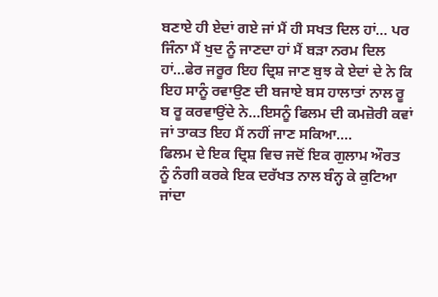ਬਣਾਏ ਹੀ ਏਦਾਂ ਗਏ ਜਾਂ ਮੈਂ ਹੀ ਸਖਤ ਦਿਲ ਹਾਂ... ਪਰ ਜਿੰਨਾ ਮੈਂ ਖੁਦ ਨੂੰ ਜਾਣਦਾ ਹਾਂ ਮੈਂ ਬੜਾ ਨਰਮ ਦਿਲ ਹਾਂ...ਫੇਰ ਜਰੂਰ ਇਹ ਦ੍ਰਿਸ਼ ਜਾਣ ਬੁਝ ਕੇ ਏਦਾਂ ਦੇ ਨੇ ਕਿ ਇਹ ਸਾਨੂੰ ਰਵਾਉਣ ਦੀ ਬਜਾਏ ਬਸ ਹਾਲਾਤਾਂ ਨਾਲ ਰੂ ਬ ਰੂ ਕਰਵਾਉਂਦੇ ਨੇ...ਇਸਨੂੰ ਫਿਲਮ ਦੀ ਕਮਜ਼ੋਰੀ ਕਵਾਂ ਜਾਂ ਤਾਕਤ ਇਹ ਮੈਂ ਨਹੀਂ ਜਾਣ ਸਕਿਆ....
ਫਿਲਮ ਦੇ ਇਕ ਦ੍ਰਿਸ਼ ਵਿਚ ਜਦੋਂ ਇਕ ਗੁਲਾਮ ਔਰਤ ਨੂੰ ਨੰਗੀ ਕਰਕੇ ਇਕ ਦਰੱਖਤ ਨਾਲ ਬੰਨ੍ਹ ਕੇ ਕੁਟਿਆ ਜਾਂਦਾ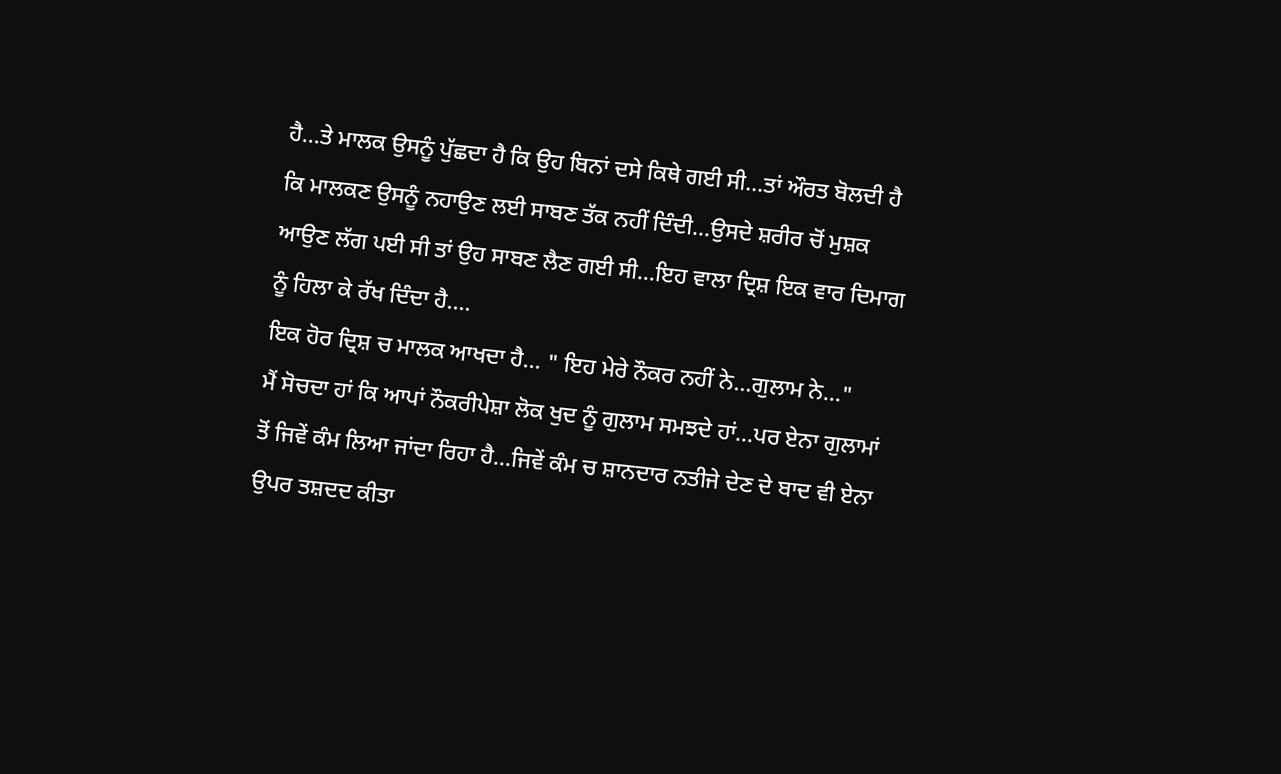ਹੈ...ਤੇ ਮਾਲਕ ਉਸਨੂੰ ਪੁੱਛਦਾ ਹੈ ਕਿ ਉਹ ਬਿਨਾਂ ਦਸੇ ਕਿਥੇ ਗਈ ਸੀ...ਤਾਂ ਔਰਤ ਬੋਲਦੀ ਹੈ ਕਿ ਮਾਲਕਣ ਉਸਨੂੰ ਨਹਾਉਣ ਲਈ ਸਾਬਣ ਤੱਕ ਨਹੀਂ ਦਿੰਦੀ...ਉਸਦੇ ਸ਼ਰੀਰ ਚੋਂ ਮੁਸ਼ਕ ਆਉਣ ਲੱਗ ਪਈ ਸੀ ਤਾਂ ਉਹ ਸਾਬਣ ਲੈਣ ਗਈ ਸੀ...ਇਹ ਵਾਲਾ ਦ੍ਰਿਸ਼ ਇਕ ਵਾਰ ਦਿਮਾਗ ਨੂੰ ਹਿਲਾ ਕੇ ਰੱਖ ਦਿੰਦਾ ਹੈ....
ਇਕ ਹੋਰ ਦ੍ਰਿਸ਼ ਚ ਮਾਲਕ ਆਖਦਾ ਹੈ... " ਇਹ ਮੇਰੇ ਨੌਕਰ ਨਹੀਂ ਨੇ...ਗੁਲਾਮ ਨੇ..."
ਮੈਂ ਸੋਚਦਾ ਹਾਂ ਕਿ ਆਪਾਂ ਨੌਕਰੀਪੇਸ਼ਾ ਲੋਕ ਖੁਦ ਨੂੰ ਗੁਲਾਮ ਸਮਝਦੇ ਹਾਂ...ਪਰ ਏਨਾ ਗੁਲਾਮਾਂ ਤੋਂ ਜਿਵੇਂ ਕੰਮ ਲਿਆ ਜਾਂਦਾ ਰਿਹਾ ਹੈ...ਜਿਵੇਂ ਕੰਮ ਚ ਸ਼ਾਨਦਾਰ ਨਤੀਜੇ ਦੇਣ ਦੇ ਬਾਦ ਵੀ ਏਨਾ ਉਪਰ ਤਸ਼ਦਦ ਕੀਤਾ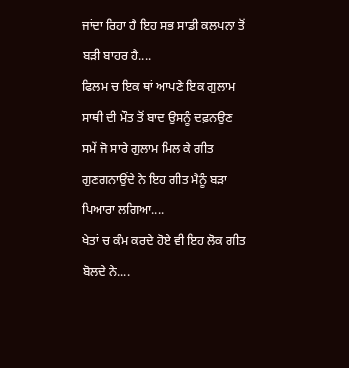ਜਾਂਦਾ ਰਿਹਾ ਹੈ ਇਹ ਸਭ ਸਾਡੀ ਕਲਪਨਾ ਤੋਂ ਬੜੀ ਬਾਹਰ ਹੈ....
ਫਿਲਮ ਚ ਇਕ ਥਾਂ ਆਪਣੇ ਇਕ ਗੁਲਾਮ ਸਾਥੀ ਦੀ ਮੌਤ ਤੋਂ ਬਾਦ ਉਸਨੂੰ ਦਫ਼ਨਉਣ ਸਮੇਂ ਜੋ ਸਾਰੇ ਗੁਲਾਮ ਮਿਲ ਕੇ ਗੀਤ ਗੁਣਗਨਾਉਂਦੇ ਨੇ ਇਹ ਗੀਤ ਮੈਨੂੰ ਬੜਾ ਪਿਆਰਾ ਲਗਿਆ....
ਖੇਤਾਂ ਚ ਕੰਮ ਕਰਦੇ ਹੋਏ ਵੀ ਇਹ ਲੋਕ ਗੀਤ ਬੋਲਦੇ ਨੇ....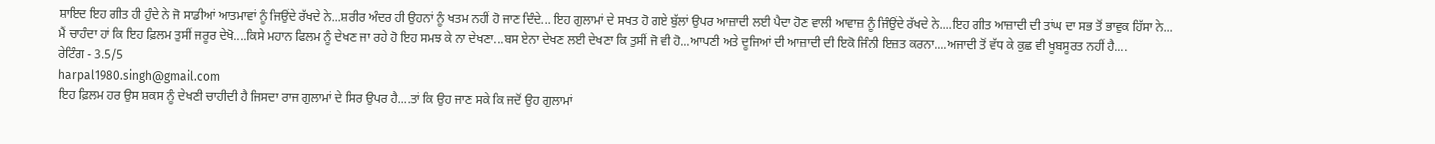ਸ਼ਾਇਦ ਇਹ ਗੀਤ ਹੀ ਹੁੰਦੇ ਨੇ ਜੋ ਸਾਡੀਆਂ ਆਤਮਾਵਾਂ ਨੂੰ ਜਿਉਂਦੇ ਰੱਖਦੇ ਨੇ...ਸ਼ਰੀਰ ਅੰਦਰ ਹੀ ਉਹਨਾਂ ਨੂੰ ਖਤਮ ਨਹੀਂ ਹੋ ਜਾਣ ਦਿੰਦੇ... ਇਹ ਗੁਲਾਮਾਂ ਦੇ ਸਖਤ ਹੋ ਗਏ ਬੁੱਲਾਂ ਉਪਰ ਆਜ਼ਾਦੀ ਲਈ ਪੈਦਾ ਹੋਣ ਵਾਲੀ ਆਵਾਜ਼ ਨੂੰ ਜਿੰਉਂਦੇ ਰੱਖਦੇ ਨੇ....ਇਹ ਗੀਤ ਆਜ਼ਾਦੀ ਦੀ ਤਾਂਘ ਦਾ ਸਭ ਤੋਂ ਭਾਵੁਕ ਹਿੱਸਾ ਨੇ...
ਮੈਂ ਚਾਹੰਦਾ ਹਾਂ ਕਿ ਇਹ ਫ਼ਿਲਮ ਤੁਸੀਂ ਜਰੂਰ ਦੇਖੋ....ਕਿਸੇ ਮਹਾਨ ਫਿਲਮ ਨੂੰ ਦੇਖਣ ਜਾ ਰਹੇ ਹੋ ਇਹ ਸਮਝ ਕੇ ਨਾ ਦੇਖਣਾ...ਬਸ ਏਨਾ ਦੇਖਣ ਲਈ ਦੇਖਣਾ ਕਿ ਤੁਸੀਂ ਜੋ ਵੀ ਹੋ...ਆਪਣੀ ਅਤੇ ਦੂਜਿਆਂ ਦੀ ਆਜ਼ਾਦੀ ਦੀ ਇਕੋ ਜਿੰਨੀ ਇਜ਼ਤ ਕਰਨਾ....ਅਜਾਦੀ ਤੋਂ ਵੱਧ ਕੇ ਕੁਛ ਵੀ ਖੂਬਸੂਰਤ ਨਹੀਂ ਹੈ....
ਰੇਟਿੰਗ - 3.5/5
harpal1980.singh@gmail.com
ਇਹ ਫ਼ਿਲਮ ਹਰ ਉਸ ਸ਼ਕਸ ਨੂੰ ਦੇਖਣੀ ਚਾਹੀਦੀ ਹੈ ਜਿਸਦਾ ਰਾਜ ਗੁਲਾਮਾਂ ਦੇ ਸਿਰ ਉਪਰ ਹੈ....ਤਾਂ ਕਿ ਉਹ ਜਾਣ ਸਕੇ ਕਿ ਜਦੋਂ ਉਹ ਗੁਲਾਮਾਂ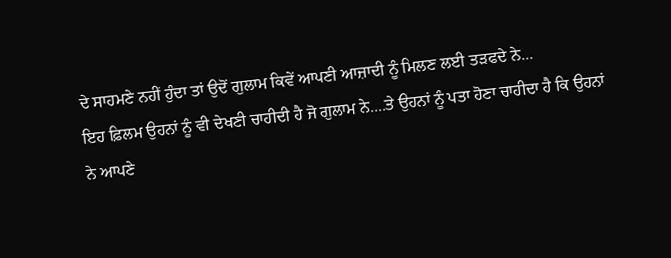ਦੇ ਸਾਹਮਣੇ ਨਹੀਂ ਹੁੰਦਾ ਤਾਂ ਉਦੋਂ ਗੁਲਾਮ ਕਿਵੇਂ ਆਪਣੀ ਆਜ਼ਾਦੀ ਨੂੰ ਮਿਲਣ ਲਈ ਤੜਫਦੇ ਨੇ...
ਇਹ ਫ਼ਿਲਮ ਉਹਨਾਂ ਨੂੰ ਵੀ ਦੇਖਣੀ ਚਾਹੀਦੀ ਹੈ ਜੋ ਗੁਲਾਮ ਨੇ....ਤੇ ਉਹਨਾਂ ਨੂੰ ਪਤਾ ਹੋਣਾ ਚਾਹੀਦਾ ਹੈ ਕਿ ਉਹਨਾਂ ਨੇ ਆਪਣੇ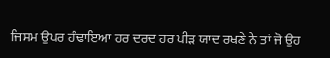ਜਿਸਮ ਉਪਰ ਹੰਢਾਇਆ ਹਰ ਦਰਦ ਹਰ ਪੀੜ ਯਾਦ ਰਖਣੇ ਨੇ ਤਾਂ ਜੋ ਉਹ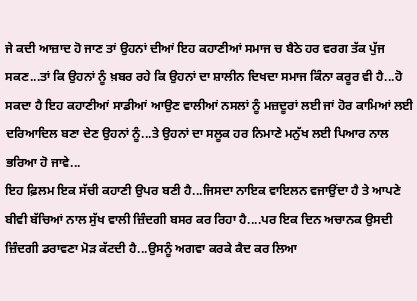ਜੇ ਕਦੀ ਆਜ਼ਾਦ ਹੋ ਜਾਣ ਤਾਂ ਉਹਨਾਂ ਦੀਆਂ ਇਹ ਕਹਾਣੀਆਂ ਸਮਾਜ ਚ ਬੈਠੇ ਹਰ ਵਰਗ ਤੱਕ ਪੁੱਜ ਸਕਣ...ਤਾਂ ਕਿ ਉਹਨਾਂ ਨੂੰ ਖ਼ਬਰ ਰਹੇ ਕਿ ਉਹਨਾਂ ਦਾ ਸ਼ਾਲੀਨ ਦਿਖਦਾ ਸਮਾਜ ਕਿੰਨਾ ਕਰੂਰ ਵੀ ਹੈ...ਹੋ ਸਕਦਾ ਹੈ ਇਹ ਕਹਾਣੀਆਂ ਸਾਡੀਆਂ ਆਉਣ ਵਾਲੀਆਂ ਨਸਲਾਂ ਨੂੰ ਮਜ਼ਦੂਰਾਂ ਲਈ ਜਾਂ ਹੋਰ ਕਾਮਿਆਂ ਲਈ ਦਰਿਆਦਿਲ ਬਣਾ ਦੇਣ ਉਹਨਾਂ ਨੂੰ...ਤੇ ਉਹਨਾਂ ਦਾ ਸਲੂਕ ਹਰ ਨਿਮਾਣੇ ਮਨੁੱਖ ਲਈ ਪਿਆਰ ਨਾਲ ਭਰਿਆ ਹੋ ਜਾਵੇ...
ਇਹ ਫ਼ਿਲਮ ਇਕ ਸੱਚੀ ਕਹਾਣੀ ਉਪਰ ਬਣੀ ਹੈ...ਜਿਸਦਾ ਨਾਇਕ ਵਾਇਲਨ ਵਜਾਉਂਦਾ ਹੈ ਤੇ ਆਪਣੇ ਬੀਵੀ ਬੱਚਿਆਂ ਨਾਲ ਸੁੱਖ ਵਾਲੀ ਜ਼ਿੰਦਗੀ ਬਸਰ ਕਰ ਰਿਹਾ ਹੈ....ਪਰ ਇਕ ਦਿਨ ਅਚਾਨਕ ਉਸਦੀ ਜ਼ਿੰਦਗੀ ਡਰਾਵਣਾ ਮੋੜ ਕੱਟਦੀ ਹੈ...ਉਸਨੂੰ ਅਗਵਾ ਕਰਕੇ ਕੈਦ ਕਰ ਲਿਆ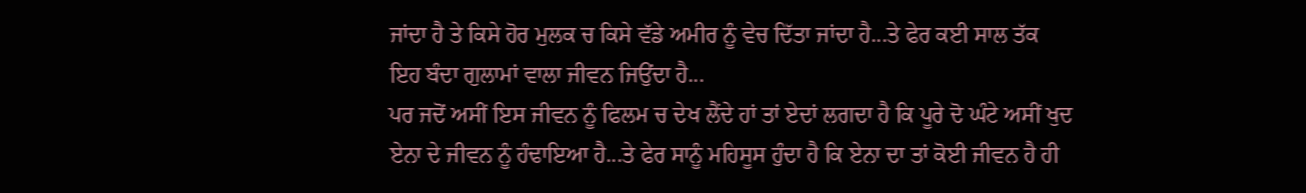ਜਾਂਦਾ ਹੈ ਤੇ ਕਿਸੇ ਹੋਰ ਮੁਲਕ ਚ ਕਿਸੇ ਵੱਡੇ ਅਮੀਰ ਨੂੰ ਵੇਚ ਦਿੱਤਾ ਜਾਂਦਾ ਹੈ...ਤੇ ਫੇਰ ਕਈ ਸਾਲ ਤੱਕ ਇਹ ਬੰਦਾ ਗੁਲਾਮਾਂ ਵਾਲਾ ਜੀਵਨ ਜਿਉਂਦਾ ਹੈ...
ਪਰ ਜਦੋਂ ਅਸੀਂ ਇਸ ਜੀਵਨ ਨੂੰ ਫਿਲਮ ਚ ਦੇਖ ਲੈਂਦੇ ਹਾਂ ਤਾਂ ਏਦਾਂ ਲਗਦਾ ਹੈ ਕਿ ਪੂਰੇ ਦੋ ਘੰਟੇ ਅਸੀਂ ਖੁਦ ਏਨਾ ਦੇ ਜੀਵਨ ਨੂੰ ਹੰਢਾਇਆ ਹੈ...ਤੇ ਫੇਰ ਸਾਨੂੰ ਮਹਿਸੂਸ ਹੁੰਦਾ ਹੈ ਕਿ ਏਨਾ ਦਾ ਤਾਂ ਕੋਈ ਜੀਵਨ ਹੈ ਹੀ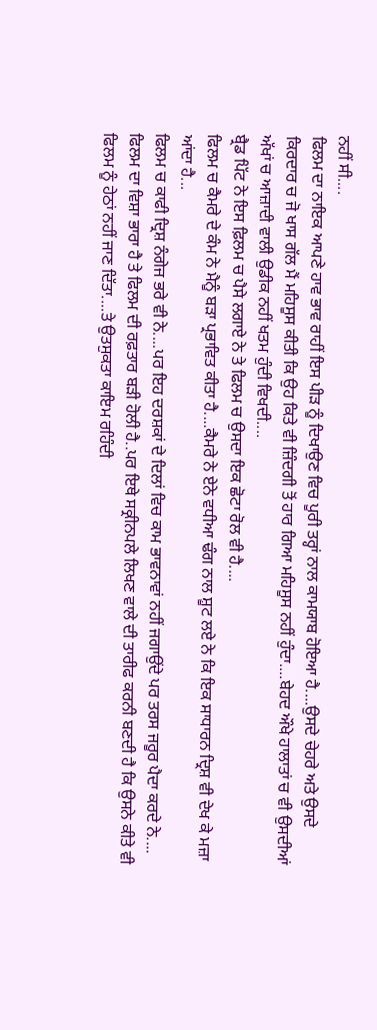ਨਹੀਂ ਸੀ....
ਫਿਲਮ ਦਾ ਨਾਇਕ ਆਪਣੇ ਹਾਵ ਭਾਵ ਰਾਹੀਂ ਇਸ ਪੀੜ ਨੂੰ ਦਿਖਾਉਣ ਵਿਚ ਪੂਰੀ ਤਰ੍ਹਾਂ ਨਾਲ ਕਾਮਯਾਬ ਹੋਇਆ ਹੈ....ਉਸਦੇ ਚੇਹਰੇ ਅਤੇ ਉਸਦੇ ਕਿਰਦਾਰ ਚ ਜੋ ਖਾਸ ਗੱਲ ਮੈਂ ਮਹਿਸੂਸ ਕੀਤੀ ਕਿ ਉਹ ਕਿਤੇ ਵੀ ਜ਼ਿੰਦਗੀ ਤੋਂ ਹਾਰ ਗਿਆ ਮਹਿਸੂਸ ਨਹੀਂ ਹੁੰਦਾ....ਬੇਹਦ ਔਖੇ ਹਾਲਾਤਾਂ ਚ ਵੀ ਉਸਦੀਆਂ ਅੱਖਾਂ ਚ ਆਜ਼ਾਦੀ ਵਾਲੀ ਉਡੀਕ ਨਹੀਂ ਖਤਮ ਹੁੰਦੀ ਵਿਖਦੀ....
ਬ੍ਰੈਡ ਪਿੱਟ ਨੇ ਇਸ ਫ਼ਿਲਮ ਚ ਪੈਸੇ ਲਗਾਏ ਨੇ ਤੇ ਫਿਲਮ ਚ ਉਸਦਾ ਇਕ ਛੋਟਾ ਰੋਲ ਵੀ ਹੈ....
ਫਿਲਮ ਚ ਕੈਮਰੇ ਦੇ ਕੰਮ ਨੇ ਮੈਨੂੰ ਬੜਾ ਪ੍ਰਭਾਵਿਤ ਕੀਤਾ ਹੈ....ਕੈਮਰੇ ਨੇ ਏਨੇ ਵਧੀਆ ਢੰਗ ਨਾਲ ਸ਼ੂਟ ਲਏ ਨੇ ਕਿ ਇਕ ਸਾਧਾਰਨ ਦ੍ਰਿਸ਼ ਵੀ ਦੇਖ ਕੇ ਮਜ਼ਾ ਆਂਦਾ ਹੈ...
ਫਿਲਮ ਚ ਕਾਫੀ ਦ੍ਰਿਸ਼ ਨੰਗੇਜ ਭਰੇ ਵੀ ਨੇ....ਪਰ ਇਹ ਦਰਸ਼ਕਾਂ ਦੇ ਦਿਲਾਂ ਵਿਚ ਕਾਮ ਭਾਵਨਾਵਾਂ ਨਹੀਂ ਜਗਾਉਂਦੇ ਪਰ ਤਰਸ ਜਰੂਰ ਪੈਦਾ ਕਰਦੇ ਨੇ....
ਫਿਲਮ ਦਾ ਵਿਸ਼ਾ ਭਾਰਾ ਹੈ ਤੇ ਫਿਲਮ ਦੀ ਰਫ਼ਤਾਰ ਬੜੀ ਹੋਲੀ ਹੈ..ਪਰ ਇਥੇ ਸਕ੍ਰੀਨਪਲੇ ਲਿਖਣ ਵਾਲੇ ਦੀ ਤਾਰੀਫ ਕਰਨੀ ਬਣਦੀ ਹੈ ਕਿ ਉਸਨੇ ਕੀਤੇ ਵੀ ਫਿਲਮ ਨੂੰ ਹੇਠਾਂ ਨਹੀਂ ਜਾਣ ਦਿੱਤਾ....ਤੇ ਉਤਸੁਕਤਾ ਕਾਇਮ ਰਹਿੰਦੀ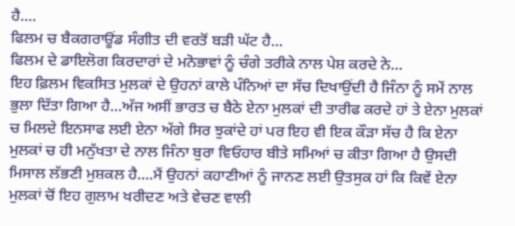ਹੈ....
ਫਿਲਮ ਚ ਬੈਕਗਰਾਊਂਡ ਸੰਗੀਤ ਦੀ ਵਰਤੋਂ ਬੜੀ ਘੱਟ ਹੈ...
ਫਿਲਮ ਦੇ ਡਾਇਲੋਗ ਕਿਰਦਾਰਾਂ ਦੇ ਮਨੋਭਾਵਾਂ ਨੂੰ ਚੰਗੇ ਤਰੀਕੇ ਨਾਲ ਪੇਸ਼ ਕਰਦੇ ਨੇ...
ਇਹ ਫ਼ਿਲਮ ਵਿਕਸਿਤ ਮੁਲਕਾਂ ਦੇ ਉਹਨਾਂ ਕਾਲੇ ਪੰਨਿਆਂ ਦਾ ਸੱਚ ਦਿਖਾਉਂਦੀ ਹੈ ਜਿੰਨਾ ਨੂੰ ਸਮੇਂ ਨਾਲ ਭੁਲਾ ਦਿੱਤਾ ਗਿਆ ਹੈ...ਅੱਜ ਅਸੀਂ ਭਾਰਤ ਚ ਬੈਠੇ ਏਨਾ ਮੁਲਕਾਂ ਦੀ ਤਾਰੀਫ ਕਰਦੇ ਹਾਂ ਤੇ ਏਨਾ ਮੁਲਕਾਂ ਚ ਮਿਲਦੇ ਇਨਸਾਫ ਲਈ ਏਨਾ ਅੱਗੇ ਸਿਰ ਝੁਕਾਂਦੇ ਹਾਂ ਪਰ ਇਹ ਵੀ ਇਕ ਕੌੜਾ ਸੱਚ ਹੈ ਕਿ ਏਨਾ ਮੁਲਕਾਂ ਚ ਹੀ ਮਨੁੱਖਤਾ ਦੇ ਨਾਲ ਜਿੰਨਾ ਬੁਰਾ ਵਿਓਹਾਰ ਬੀਤੇ ਸਮਿਆਂ ਚ ਕੀਤਾ ਗਿਆ ਹੈ ਉਸਦੀ ਮਿਸਾਲ ਲੱਭਣੀ ਮੁਸ਼ਕਲ ਹੈ....ਮੈਂ ਉਹਨਾਂ ਕਹਾਣੀਆਂ ਨੂੰ ਜਾਨਣ ਲਈ ਉਤਸੁਕ ਹਾਂ ਕਿ ਕਿਵੇਂ ਏਨਾ ਮੁਲਕਾਂ ਚੋਂ ਇਹ ਗੁਲਾਮ ਖਰੀਦਣ ਅਤੇ ਵੇਚਣ ਵਾਲੀ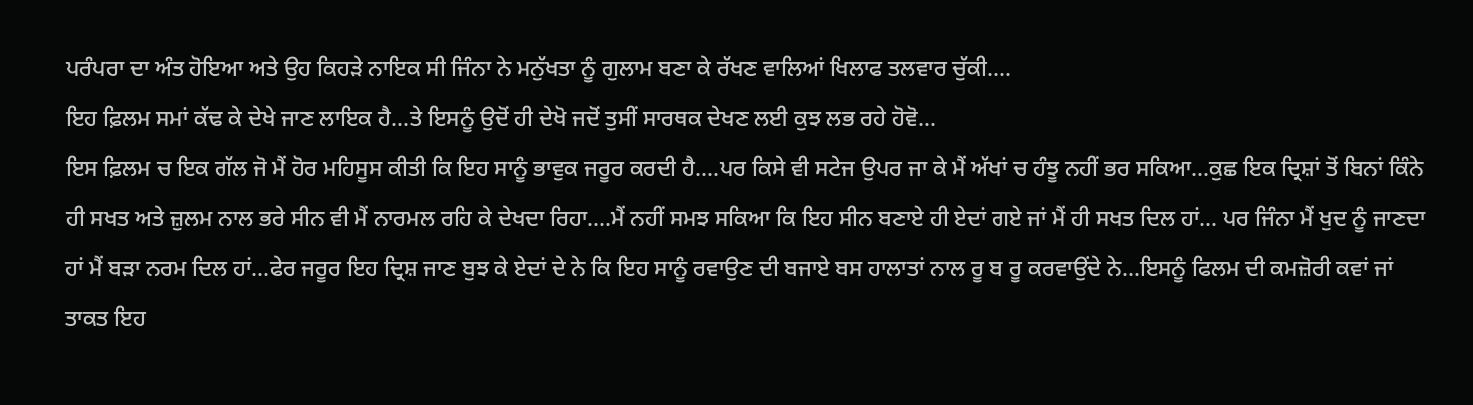ਪਰੰਪਰਾ ਦਾ ਅੰਤ ਹੋਇਆ ਅਤੇ ਉਹ ਕਿਹੜੇ ਨਾਇਕ ਸੀ ਜਿੰਨਾ ਨੇ ਮਨੁੱਖਤਾ ਨੂੰ ਗੁਲਾਮ ਬਣਾ ਕੇ ਰੱਖਣ ਵਾਲਿਆਂ ਖਿਲਾਫ ਤਲਵਾਰ ਚੁੱਕੀ....
ਇਹ ਫ਼ਿਲਮ ਸਮਾਂ ਕੱਢ ਕੇ ਦੇਖੇ ਜਾਣ ਲਾਇਕ ਹੈ...ਤੇ ਇਸਨੂੰ ਉਦੋਂ ਹੀ ਦੇਖੋ ਜਦੋਂ ਤੁਸੀਂ ਸਾਰਥਕ ਦੇਖਣ ਲਈ ਕੁਝ ਲਭ ਰਹੇ ਹੋਵੋ...
ਇਸ ਫ਼ਿਲਮ ਚ ਇਕ ਗੱਲ ਜੋ ਮੈਂ ਹੋਰ ਮਹਿਸੂਸ ਕੀਤੀ ਕਿ ਇਹ ਸਾਨੂੰ ਭਾਵੁਕ ਜਰੂਰ ਕਰਦੀ ਹੈ....ਪਰ ਕਿਸੇ ਵੀ ਸਟੇਜ ਉਪਰ ਜਾ ਕੇ ਮੈਂ ਅੱਖਾਂ ਚ ਹੰਝੂ ਨਹੀਂ ਭਰ ਸਕਿਆ...ਕੁਛ ਇਕ ਦ੍ਰਿਸ਼ਾਂ ਤੋਂ ਬਿਨਾਂ ਕਿੰਨੇ ਹੀ ਸਖਤ ਅਤੇ ਜ਼ੁਲਮ ਨਾਲ ਭਰੇ ਸੀਨ ਵੀ ਮੈਂ ਨਾਰਮਲ ਰਹਿ ਕੇ ਦੇਖਦਾ ਰਿਹਾ....ਮੈਂ ਨਹੀਂ ਸਮਝ ਸਕਿਆ ਕਿ ਇਹ ਸੀਨ ਬਣਾਏ ਹੀ ਏਦਾਂ ਗਏ ਜਾਂ ਮੈਂ ਹੀ ਸਖਤ ਦਿਲ ਹਾਂ... ਪਰ ਜਿੰਨਾ ਮੈਂ ਖੁਦ ਨੂੰ ਜਾਣਦਾ ਹਾਂ ਮੈਂ ਬੜਾ ਨਰਮ ਦਿਲ ਹਾਂ...ਫੇਰ ਜਰੂਰ ਇਹ ਦ੍ਰਿਸ਼ ਜਾਣ ਬੁਝ ਕੇ ਏਦਾਂ ਦੇ ਨੇ ਕਿ ਇਹ ਸਾਨੂੰ ਰਵਾਉਣ ਦੀ ਬਜਾਏ ਬਸ ਹਾਲਾਤਾਂ ਨਾਲ ਰੂ ਬ ਰੂ ਕਰਵਾਉਂਦੇ ਨੇ...ਇਸਨੂੰ ਫਿਲਮ ਦੀ ਕਮਜ਼ੋਰੀ ਕਵਾਂ ਜਾਂ ਤਾਕਤ ਇਹ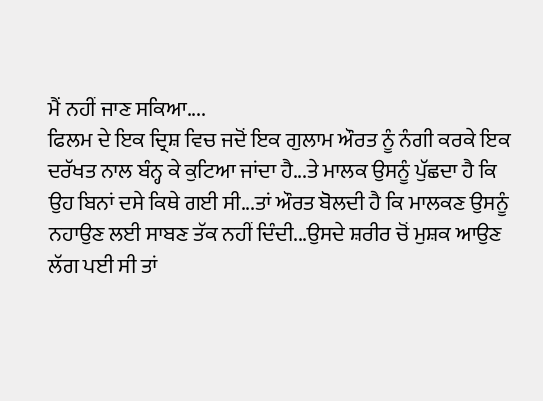ਮੈਂ ਨਹੀਂ ਜਾਣ ਸਕਿਆ....
ਫਿਲਮ ਦੇ ਇਕ ਦ੍ਰਿਸ਼ ਵਿਚ ਜਦੋਂ ਇਕ ਗੁਲਾਮ ਔਰਤ ਨੂੰ ਨੰਗੀ ਕਰਕੇ ਇਕ ਦਰੱਖਤ ਨਾਲ ਬੰਨ੍ਹ ਕੇ ਕੁਟਿਆ ਜਾਂਦਾ ਹੈ...ਤੇ ਮਾਲਕ ਉਸਨੂੰ ਪੁੱਛਦਾ ਹੈ ਕਿ ਉਹ ਬਿਨਾਂ ਦਸੇ ਕਿਥੇ ਗਈ ਸੀ...ਤਾਂ ਔਰਤ ਬੋਲਦੀ ਹੈ ਕਿ ਮਾਲਕਣ ਉਸਨੂੰ ਨਹਾਉਣ ਲਈ ਸਾਬਣ ਤੱਕ ਨਹੀਂ ਦਿੰਦੀ...ਉਸਦੇ ਸ਼ਰੀਰ ਚੋਂ ਮੁਸ਼ਕ ਆਉਣ ਲੱਗ ਪਈ ਸੀ ਤਾਂ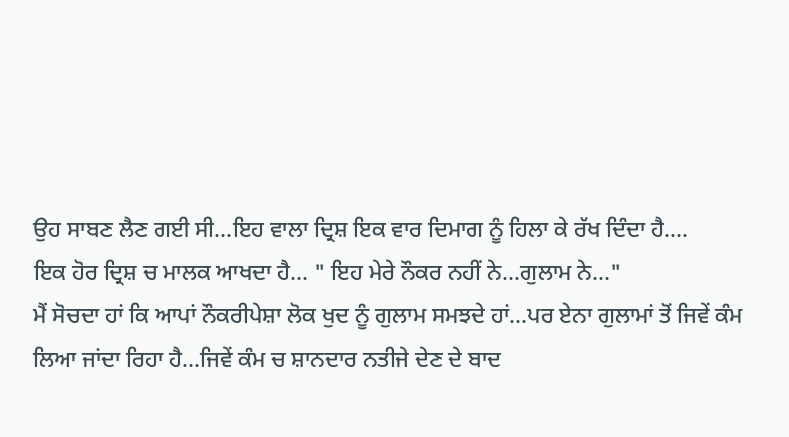ਉਹ ਸਾਬਣ ਲੈਣ ਗਈ ਸੀ...ਇਹ ਵਾਲਾ ਦ੍ਰਿਸ਼ ਇਕ ਵਾਰ ਦਿਮਾਗ ਨੂੰ ਹਿਲਾ ਕੇ ਰੱਖ ਦਿੰਦਾ ਹੈ....
ਇਕ ਹੋਰ ਦ੍ਰਿਸ਼ ਚ ਮਾਲਕ ਆਖਦਾ ਹੈ... " ਇਹ ਮੇਰੇ ਨੌਕਰ ਨਹੀਂ ਨੇ...ਗੁਲਾਮ ਨੇ..."
ਮੈਂ ਸੋਚਦਾ ਹਾਂ ਕਿ ਆਪਾਂ ਨੌਕਰੀਪੇਸ਼ਾ ਲੋਕ ਖੁਦ ਨੂੰ ਗੁਲਾਮ ਸਮਝਦੇ ਹਾਂ...ਪਰ ਏਨਾ ਗੁਲਾਮਾਂ ਤੋਂ ਜਿਵੇਂ ਕੰਮ ਲਿਆ ਜਾਂਦਾ ਰਿਹਾ ਹੈ...ਜਿਵੇਂ ਕੰਮ ਚ ਸ਼ਾਨਦਾਰ ਨਤੀਜੇ ਦੇਣ ਦੇ ਬਾਦ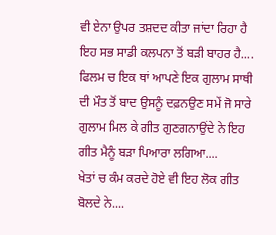ਵੀ ਏਨਾ ਉਪਰ ਤਸ਼ਦਦ ਕੀਤਾ ਜਾਂਦਾ ਰਿਹਾ ਹੈ ਇਹ ਸਭ ਸਾਡੀ ਕਲਪਨਾ ਤੋਂ ਬੜੀ ਬਾਹਰ ਹੈ....
ਫਿਲਮ ਚ ਇਕ ਥਾਂ ਆਪਣੇ ਇਕ ਗੁਲਾਮ ਸਾਥੀ ਦੀ ਮੌਤ ਤੋਂ ਬਾਦ ਉਸਨੂੰ ਦਫ਼ਨਉਣ ਸਮੇਂ ਜੋ ਸਾਰੇ ਗੁਲਾਮ ਮਿਲ ਕੇ ਗੀਤ ਗੁਣਗਨਾਉਂਦੇ ਨੇ ਇਹ ਗੀਤ ਮੈਨੂੰ ਬੜਾ ਪਿਆਰਾ ਲਗਿਆ....
ਖੇਤਾਂ ਚ ਕੰਮ ਕਰਦੇ ਹੋਏ ਵੀ ਇਹ ਲੋਕ ਗੀਤ ਬੋਲਦੇ ਨੇ....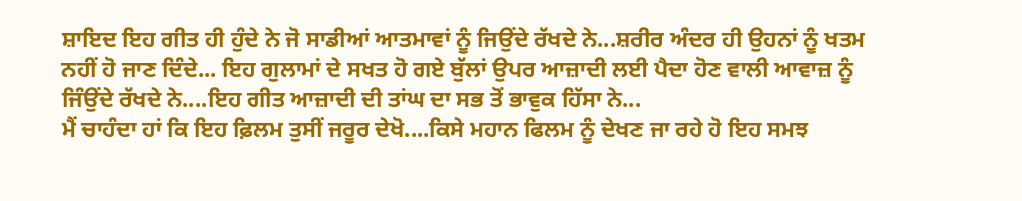ਸ਼ਾਇਦ ਇਹ ਗੀਤ ਹੀ ਹੁੰਦੇ ਨੇ ਜੋ ਸਾਡੀਆਂ ਆਤਮਾਵਾਂ ਨੂੰ ਜਿਉਂਦੇ ਰੱਖਦੇ ਨੇ...ਸ਼ਰੀਰ ਅੰਦਰ ਹੀ ਉਹਨਾਂ ਨੂੰ ਖਤਮ ਨਹੀਂ ਹੋ ਜਾਣ ਦਿੰਦੇ... ਇਹ ਗੁਲਾਮਾਂ ਦੇ ਸਖਤ ਹੋ ਗਏ ਬੁੱਲਾਂ ਉਪਰ ਆਜ਼ਾਦੀ ਲਈ ਪੈਦਾ ਹੋਣ ਵਾਲੀ ਆਵਾਜ਼ ਨੂੰ ਜਿੰਉਂਦੇ ਰੱਖਦੇ ਨੇ....ਇਹ ਗੀਤ ਆਜ਼ਾਦੀ ਦੀ ਤਾਂਘ ਦਾ ਸਭ ਤੋਂ ਭਾਵੁਕ ਹਿੱਸਾ ਨੇ...
ਮੈਂ ਚਾਹੰਦਾ ਹਾਂ ਕਿ ਇਹ ਫ਼ਿਲਮ ਤੁਸੀਂ ਜਰੂਰ ਦੇਖੋ....ਕਿਸੇ ਮਹਾਨ ਫਿਲਮ ਨੂੰ ਦੇਖਣ ਜਾ ਰਹੇ ਹੋ ਇਹ ਸਮਝ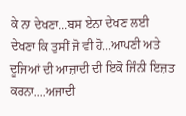ਕੇ ਨਾ ਦੇਖਣਾ...ਬਸ ਏਨਾ ਦੇਖਣ ਲਈ ਦੇਖਣਾ ਕਿ ਤੁਸੀਂ ਜੋ ਵੀ ਹੋ...ਆਪਣੀ ਅਤੇ ਦੂਜਿਆਂ ਦੀ ਆਜ਼ਾਦੀ ਦੀ ਇਕੋ ਜਿੰਨੀ ਇਜ਼ਤ ਕਰਨਾ....ਅਜਾਦੀ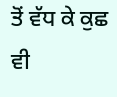ਤੋਂ ਵੱਧ ਕੇ ਕੁਛ ਵੀ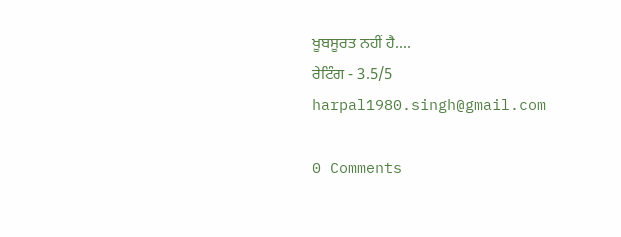ਖੂਬਸੂਰਤ ਨਹੀਂ ਹੈ....
ਰੇਟਿੰਗ - 3.5/5
harpal1980.singh@gmail.com

0 Comments